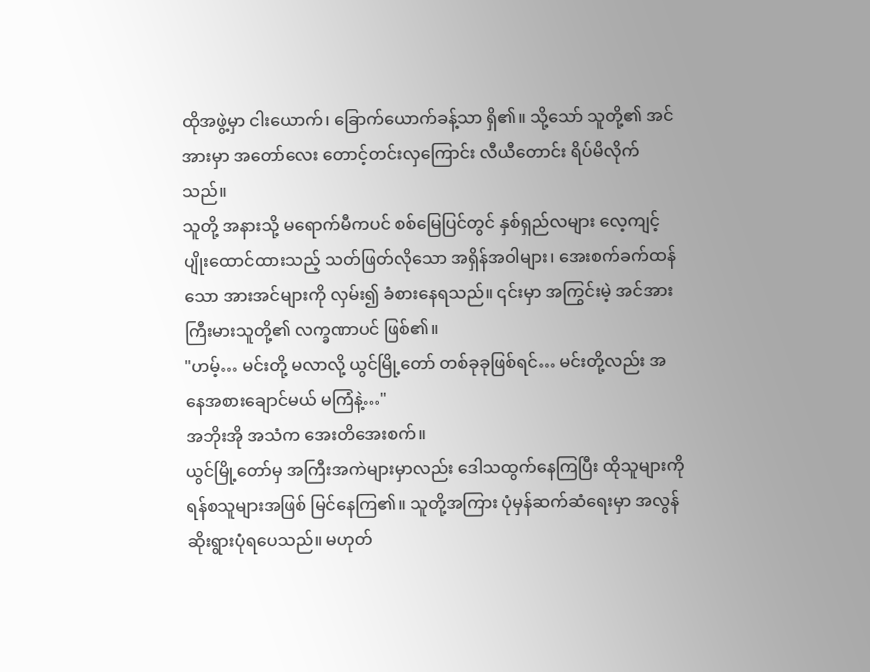ထိုအဖွဲ့မှာ ငါးယောက်၊ ခြောက်ယောက်ခန့်သာ ရှိ၏။ သို့သော် သူတို့၏ အင်အားမှာ အတော်လေး တောင့်တင်းလှကြောင်း လီယီတောင်း ရိပ်မိလိုက်သည်။
သူတို့ အနားသို့ မရောက်မီကပင် စစ်မြေပြင်တွင် နှစ်ရှည်လများ လေ့ကျင့်ပျိုးထောင်ထားသည့် သတ်ဖြတ်လိုသော အရှိန်အဝါများ၊ အေးစက်ခက်ထန်သော အားအင်များကို လှမ်း၍ ခံစားနေရသည်။ ၎င်းမှာ အကြွင်းမဲ့ အင်အားကြီးမားသူတို့၏ လက္ခဏာပင် ဖြစ်၏။
"ဟမ့်… မင်းတို့ မလာလို့ ယွင်မြို့တော် တစ်ခုခုဖြစ်ရင်… မင်းတို့လည်း အနေအစားချောင်မယ် မကြံနဲ့…"
အဘိုးအို အသံက အေးတိအေးစက်။
ယွင်မြို့တော်မှ အကြီးအကဲများမှာလည်း ဒေါသထွက်နေကြပြီး ထိုသူများကို ရန်စသူများအဖြစ် မြင်နေကြ၏။ သူတို့အကြား ပုံမှန်ဆက်ဆံရေးမှာ အလွန်ဆိုးရွားပုံရပေသည်။ မဟုတ်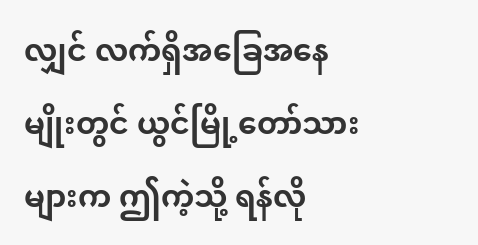လျှင် လက်ရှိအခြေအနေမျိုးတွင် ယွင်မြို့တော်သားများက ဤကဲ့သို့ ရန်လို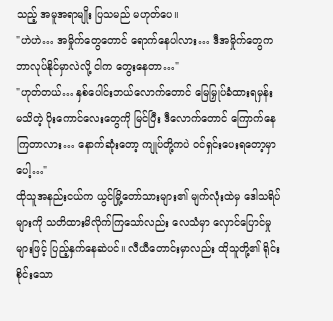သည့် အမူအရာမျိုး ပြသမည် မဟုတ်ပေ။
"ဟဲဟဲ… အမှိုက်တွေတောင် ရောက်နေပါလား… ဒီအမှိုက်တွေက ဘာလုပ်နိုင်မှာလဲလို့ ငါက တွေးနေတာ…"
"ဟုတ်တယ်… နှစ်ပေါင်းဘယ်လောက်တောင် မြေမြှုပ်ခံထားရမှန်း မသိတဲ့ ပိုးကောင်လေးတွေကို မြင်ပြီး ဒီလောက်တောင် ကြောက်နေကြတာလား… နောက်ဆုံးတော့ ကျုပ်တို့ကပဲ ဝင်ရှင်းပေးရတော့မှာပေါ့…"
ထိုသူအနည်းငယ်က ယွင်မြို့တော်သားများ၏ မျက်လုံးထဲမှ ဒေါသရိပ်များကို သတိထားမိလိုက်ကြသော်လည်း လေသံမှာ လှောင်ပြောင်မှုများဖြင့် ပြည့်နှက်နေဆဲပင်။ လီယီတောင်းမှာလည်း ထိုသူတို့၏ ရိုင်းစိုင်းသော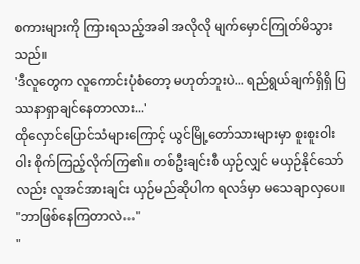စကားများကို ကြားရသည့်အခါ အလိုလို မျက်မှောင်ကြုတ်မိသွားသည်။
'ဒီလူတွေက လူကောင်းပုံစံတော့ မဟုတ်ဘူးပဲ... ရည်ရွယ်ချက်ရှိရှိ ပြဿနာရှာချင်နေတာလား...'
ထိုလှောင်ပြောင်သံများကြောင့် ယွင်မြို့တော်သားများမှာ စူးစူးဝါးဝါး စိုက်ကြည့်လိုက်ကြ၏။ တစ်ဦးချင်းစီ ယှဉ်လျှင် မယှဉ်နိုင်သော်လည်း လူအင်အားချင်း ယှဉ်မည်ဆိုပါက ရလဒ်မှာ မသေချာလှပေ။
"ဘာဖြစ်နေကြတာလဲ…"
"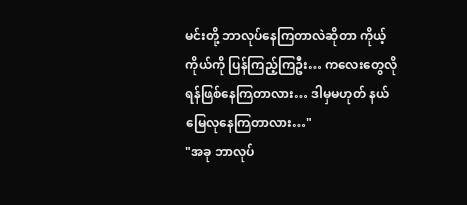မင်းတို့ ဘာလုပ်နေကြတာလဲဆိုတာ ကိုယ့်ကိုယ်ကို ပြန်ကြည့်ကြဦး… ကလေးတွေလို ရန်ဖြစ်နေကြတာလား… ဒါမှမဟုတ် နယ်မြေလုနေကြတာလား…"
"အခု ဘာလုပ်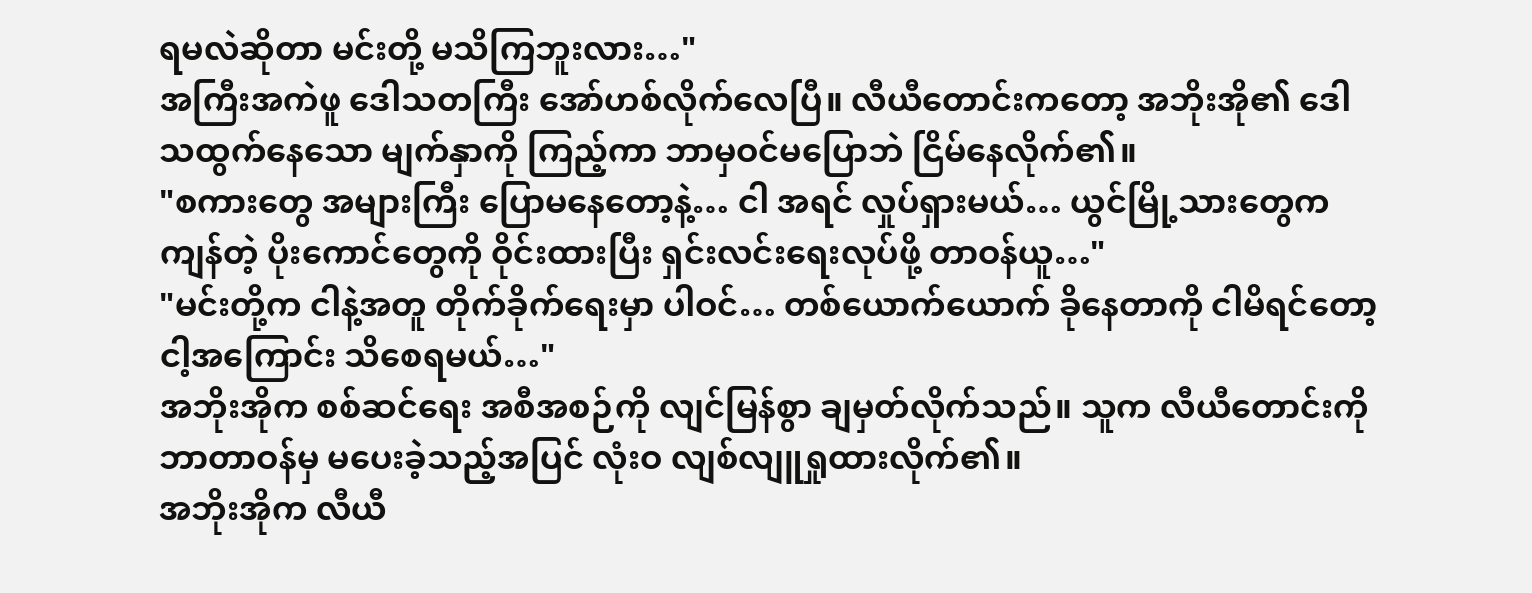ရမလဲဆိုတာ မင်းတို့ မသိကြဘူးလား…"
အကြီးအကဲဖူ ဒေါသတကြီး အော်ဟစ်လိုက်လေပြီ။ လီယီတောင်းကတော့ အဘိုးအို၏ ဒေါသထွက်နေသော မျက်နှာကို ကြည့်ကာ ဘာမှဝင်မပြောဘဲ ငြိမ်နေလိုက်၏။
"စကားတွေ အများကြီး ပြောမနေတော့နဲ့… ငါ အရင် လှုပ်ရှားမယ်… ယွင်မြို့သားတွေက ကျန်တဲ့ ပိုးကောင်တွေကို ဝိုင်းထားပြီး ရှင်းလင်းရေးလုပ်ဖို့ တာဝန်ယူ…"
"မင်းတို့က ငါနဲ့အတူ တိုက်ခိုက်ရေးမှာ ပါဝင်… တစ်ယောက်ယောက် ခိုနေတာကို ငါမိရင်တော့ ငါ့အကြောင်း သိစေရမယ်…"
အဘိုးအိုက စစ်ဆင်ရေး အစီအစဉ်ကို လျင်မြန်စွာ ချမှတ်လိုက်သည်။ သူက လီယီတောင်းကို ဘာတာဝန်မှ မပေးခဲ့သည့်အပြင် လုံးဝ လျစ်လျူရှုထားလိုက်၏။
အဘိုးအိုက လီယီ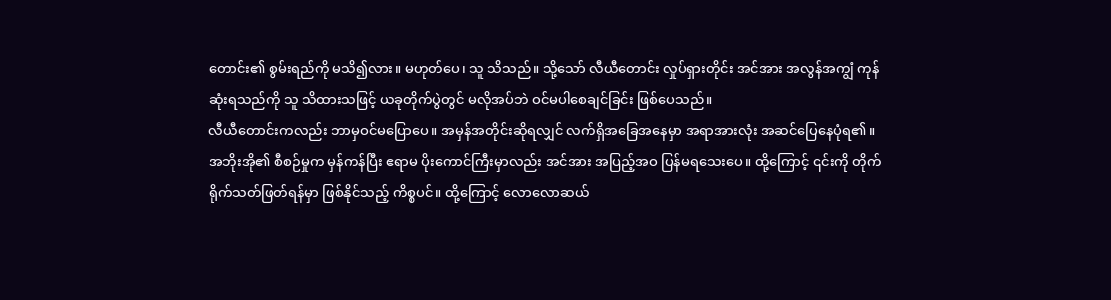တောင်း၏ စွမ်းရည်ကို မသိ၍လား။ မဟုတ်ပေ၊ သူ သိသည်။ သို့သော် လီယီတောင်း လှုပ်ရှားတိုင်း အင်အား အလွန်အကျွံ ကုန်ဆုံးရသည်ကို သူ သိထားသဖြင့် ယခုတိုက်ပွဲတွင် မလိုအပ်ဘဲ ဝင်မပါစေချင်ခြင်း ဖြစ်ပေသည်။
လီယီတောင်းကလည်း ဘာမှဝင်မပြောပေ။ အမှန်အတိုင်းဆိုရလျှင် လက်ရှိအခြေအနေမှာ အရာအားလုံး အဆင်ပြေနေပုံရ၏။ အဘိုးအို၏ စီစဉ်မှုက မှန်ကန်ပြီး ဧရာမ ပိုးကောင်ကြီးမှာလည်း အင်အား အပြည့်အဝ ပြန်မရသေးပေ။ ထို့ကြောင့် ၎င်းကို တိုက်ရိုက်သတ်ဖြတ်ရန်မှာ ဖြစ်နိုင်သည့် ကိစ္စပင်။ ထို့ကြောင့် လောလောဆယ်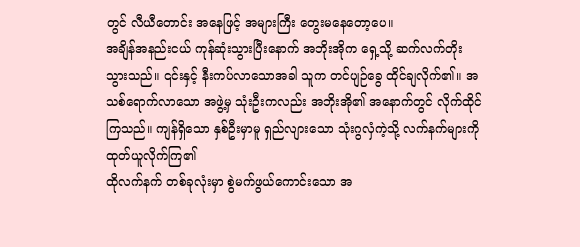တွင် လီယီတောင်း အနေဖြင့် အများကြီး တွေးမနေတော့ပေ။
အချိန်အနည်းငယ် ကုန်ဆုံးသွားပြီးနောက် အဘိုးအိုက ရှေ့သို့ ဆက်လက်တိုးသွားသည်။ ၎င်းနှင့် နီးကပ်လာသောအခါ သူက တင်ပျဉ်ခွေ ထိုင်ချလိုက်၏။ အသစ်ရောက်လာသော အဖွဲ့မှ သုံးဦးကလည်း အဘိုးအို၏ အနောက်တွင် လိုက်ထိုင်ကြသည်။ ကျန်ရှိသော နှစ်ဦးမှာမူ ရှည်လျားသော သုံးဂွလှံကဲ့သို့ လက်နက်များကို ထုတ်ယူလိုက်ကြ၏
ထိုလက်နက် တစ်ခုလုံးမှာ စွဲမက်ဖွယ်ကောင်းသော အ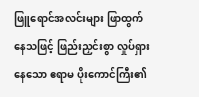ဖြူရောင်အလင်းများ ဖြာထွက်နေသဖြင့် ဖြည်းညှင်းစွာ လှုပ်ရှားနေသော ဧရာမ ပိုးကောင်ကြီး၏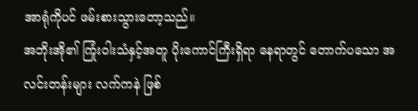အာရုံကိုပင် ဖမ်းစားသွားတော့သည်။
အဘိုးအို၏ ကြုံးဝါးသံနှင့်အတူ ပိုးကောင်ကြီးရှိရာ နေရာတွင် တောက်ပသော အလင်းတန်းများ လက်ကနဲ ဖြစ်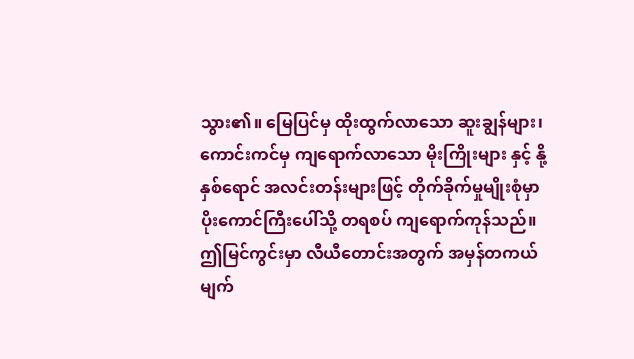သွား၏။ မြေပြင်မှ ထိုးထွက်လာသော ဆူးချွန်များ၊ ကောင်းကင်မှ ကျရောက်လာသော မိုးကြိုးများ နှင့် နို့နှစ်ရောင် အလင်းတန်းများဖြင့် တိုက်ခိုက်မှုမျိုးစုံမှာ ပိုးကောင်ကြီးပေါ်သို့ တရစပ် ကျရောက်ကုန်သည်။
ဤမြင်ကွင်းမှာ လီယီတောင်းအတွက် အမှန်တကယ် မျက်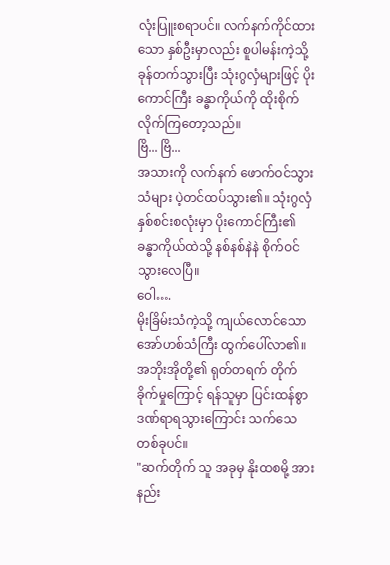လုံးပြူးစရာပင်။ လက်နက်ကိုင်ထားသော နှစ်ဦးမှာလည်း စူပါမန်းကဲ့သို့ ခုန်တက်သွားပြီး သုံးဂွလှံများဖြင့် ပိုးကောင်ကြီး ခန္ဓာကိုယ်ကို ထိုးစိုက်လိုက်ကြတော့သည်။
ဗြိ... ဗြိ...
အသားကို လက်နက် ဖောက်ဝင်သွားသံများ ပဲ့တင်ထပ်သွား၏။ သုံးဂွလှံ နှစ်စင်းစလုံးမှာ ပိုးကောင်ကြီး၏ ခန္ဓာကိုယ်ထဲသို့ နစ်နစ်နဲနဲ စိုက်ဝင်သွားလေပြီ။
ဝေါ….
မိုးခြိမ်းသံကဲ့သို့ ကျယ်လောင်သော အော်ဟစ်သံကြီး ထွက်ပေါ်လာ၏။ အဘိုးအိုတို့၏ ရုတ်တရက် တိုက်ခိုက်မှုကြောင့် ရန်သူမှာ ပြင်းထန်စွာ ဒဏ်ရာရသွားကြောင်း သက်သေတစ်ခုပင်။
"ဆက်တိုက် သူ အခုမှ နိုးထစမို့ အားနည်း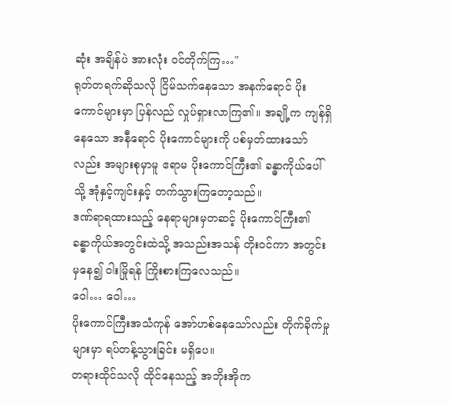ဆုံး အချိန်ပဲ အားလုံး ဝင်တိုက်ကြ…"
ရုတ်တရက်ဆိုသလို ငြိမ်သက်နေသော အနက်ရောင် ပိုးကောင်များမှာ ပြန်လည် လှုပ်ရှားလာကြ၏။ အချို့က ကျန်ရှိနေသော အနီရောင် ပိုးကောင်များကို ပစ်မှတ်ထားသော်လည်း အများစုမှာမူ ဧရာမ ပိုးကောင်ကြီး၏ ခန္ဓာကိုယ်ပေါ်သို့ အုံနှင့်ကျင်းနှင့် တက်သွားကြတော့သည်။
ဒဏ်ရာရထားသည့် နေရာများမှတဆင့် ပိုးကောင်ကြီး၏ ခန္ဓာကိုယ်အတွင်းထဲသို့ အသည်းအသန် တိုးဝင်ကာ အတွင်းမှနေ၍ ဝါးမြိုရန် ကြိုးစားကြလေသည်။
ဝေါ… ဝေါ…
ပိုးကောင်ကြီးအသံကုန် အော်ဟစ်နေသော်လည်း တိုက်ခိုက်မှုများမှာ ရပ်တန့်သွားခြင်း မရှိပေ။
တရားထိုင်သလို ထိုင်နေသည့် အဘိုးအိုက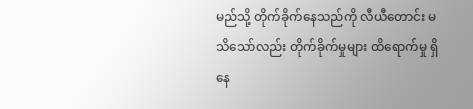မည်သို့ တိုက်ခိုက်နေသည်ကို လီယီတောင်း မသိသော်လည်း တိုက်ခိုက်မှုများ ထိရောက်မှု ရှိနေ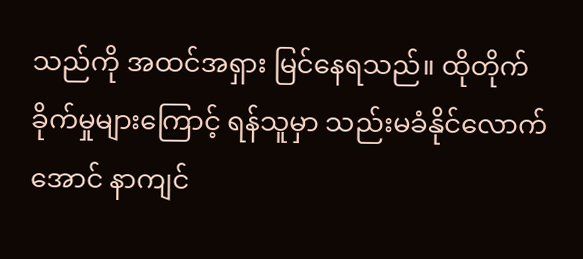သည်ကို အထင်အရှား မြင်နေရသည်။ ထိုတိုက်ခိုက်မှုများကြောင့် ရန်သူမှာ သည်းမခံနိုင်လောက်အောင် နာကျင်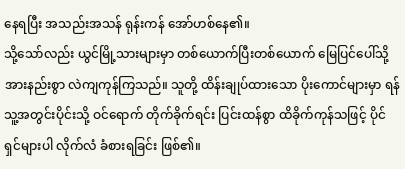နေရပြီး အသည်းအသန် ရုန်းကန် အော်ဟစ်နေ၏။
သို့သော်လည်း ယွင်မြို့သားများမှာ တစ်ယောက်ပြီးတစ်ယောက် မြေပြင်ပေါ်သို့ အားနည်းစွာ လဲကျကုန်ကြသည်။ သူတို့ ထိန်းချုပ်ထားသော ပိုးကောင်များမှာ ရန်သူ့အတွင်းပိုင်းသို့ ဝင်ရောက် တိုက်ခိုက်ရင်း ပြင်းထန်စွာ ထိခိုက်ကုန်သဖြင့် ပိုင်ရှင်များပါ လိုက်လံ ခံစားရခြင်း ဖြစ်၏။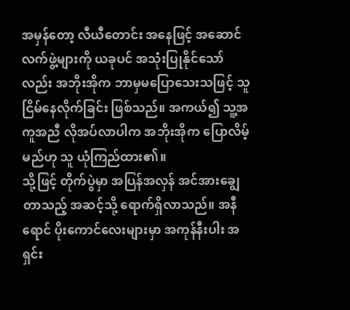အမှန်တော့ လီယီတောင်း အနေဖြင့် အဆောင်လက်ဖွဲ့များကို ယခုပင် အသုံးပြုနိုင်သော်လည်း အဘိုးအိုက ဘာမှမပြောသေးသဖြင့် သူ ငြိမ်နေလိုက်ခြင်း ဖြစ်သည်။ အကယ်၍ သူ့အကူအညီ လိုအပ်လာပါက အဘိုးအိုက ပြောလိမ့်မည်ဟု သူ ယုံကြည်ထား၏။
သို့ဖြင့် တိုက်ပွဲမှာ အပြန်အလှန် အင်အားချွေတာသည့် အဆင့်သို့ ရောက်ရှိလာသည်။ အနီရောင် ပိုးကောင်လေးများမှာ အကုန်နီးပါး အရှင်း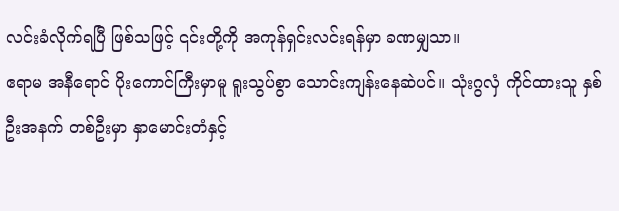လင်းခံလိုက်ရပြီ ဖြစ်သဖြင့် ၎င်းတို့ကို အကုန်ရှင်းလင်းရန်မှာ ခဏမျှသာ။
ဧရာမ အနီရောင် ပိုးကောင်ကြီးမှာမူ ရူးသွပ်စွာ သောင်းကျန်းနေဆဲပင်။ သုံးဂွလှံ ကိုင်ထားသူ နှစ်ဦးအနက် တစ်ဦးမှာ နှာမောင်းတံနှင့်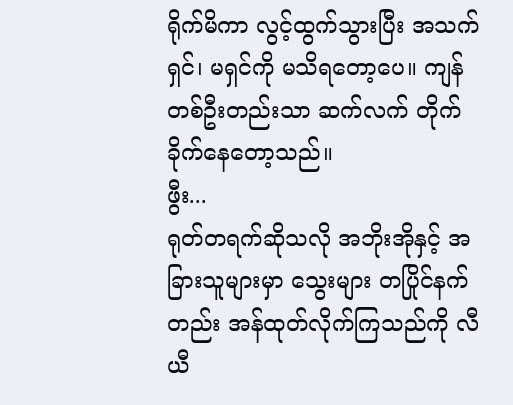ရိုက်မိကာ လွင့်ထွက်သွားပြီး အသက်ရှင်၊ မရှင်ကို မသိရတော့ပေ။ ကျန်တစ်ဦးတည်းသာ ဆက်လက် တိုက်ခိုက်နေတော့သည်။
ဖွီး...
ရုတ်တရက်ဆိုသလို အဘိုးအိုနှင့် အခြားသူများမှာ သွေးများ တပြိုင်နက်တည်း အန်ထုတ်လိုက်ကြသည်ကို လီယီ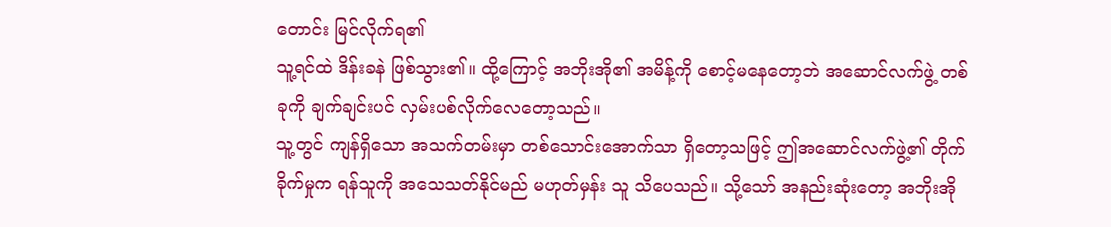တောင်း မြင်လိုက်ရ၏
သူ့ရင်ထဲ ဒိန်းခနဲ ဖြစ်သွား၏။ ထို့ကြောင့် အဘိုးအို၏ အမိန့်ကို စောင့်မနေတော့ဘဲ အဆောင်လက်ဖွဲ့ တစ်ခုကို ချက်ချင်းပင် လှမ်းပစ်လိုက်လေတော့သည်။
သူ့တွင် ကျန်ရှိသော အသက်တမ်းမှာ တစ်သောင်းအောက်သာ ရှိတော့သဖြင့် ဤအဆောင်လက်ဖွဲ့၏ တိုက်ခိုက်မှုက ရန်သူကို အသေသတ်နိုင်မည် မဟုတ်မှန်း သူ သိပေသည်။ သို့သော် အနည်းဆုံးတော့ အဘိုးအို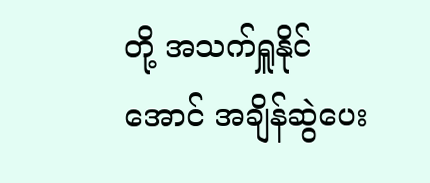တို့ အသက်ရှူနိုင်အောင် အချိန်ဆွဲပေး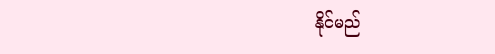နိုင်မည်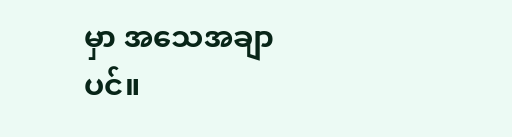မှာ အသေအချာပင်။